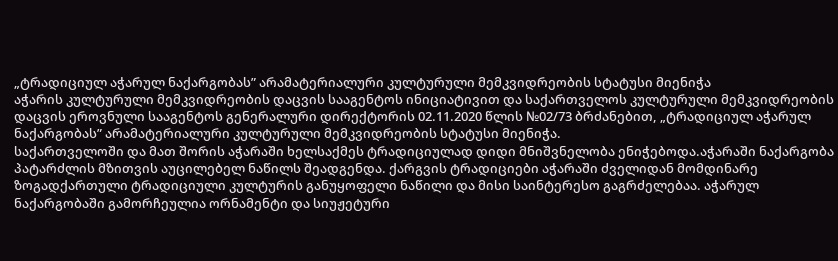„ტრადიციულ აჭარულ ნაქარგობას” არამატერიალური კულტურული მემკვიდრეობის სტატუსი მიენიჭა
აჭარის კულტურული მემკვიდრეობის დაცვის სააგენტოს ინიციატივით და საქართველოს კულტურული მემკვიდრეობის დაცვის ეროვნული სააგენტოს გენერალური დირექტორის 02.11.2020 წლის №02/73 ბრძანებით, „ტრადიციულ აჭარულ ნაქარგობას” არამატერიალური კულტურული მემკვიდრეობის სტატუსი მიენიჭა.
საქართველოში და მათ შორის აჭარაში ხელსაქმეს ტრადიციულად დიდი მნიშვნელობა ენიჭებოდა.აჭარაში ნაქარგობა პატარძლის მზითვის აუცილებელ ნაწილს შეადგენდა. ქარგვის ტრადიციები აჭარაში ძველიდან მომდინარე ზოგადქართული ტრადიციული კულტურის განუყოფელი ნაწილი და მისი საინტერესო გაგრძელებაა. აჭარულ ნაქარგობაში გამორჩეულია ორნამენტი და სიუჟეტური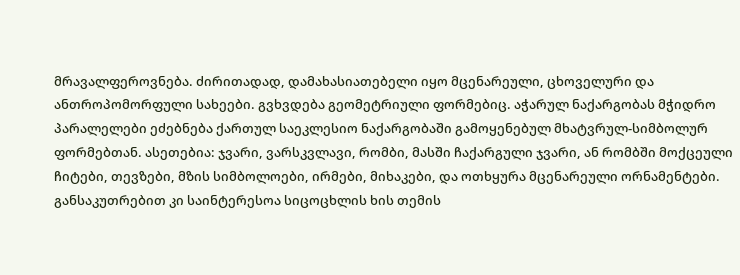მრავალფეროვნება. ძირითადად, დამახასიათებელი იყო მცენარეული, ცხოველური და ანთროპომორფული სახეები. გვხვდება გეომეტრიული ფორმებიც. აჭარულ ნაქარგობას მჭიდრო პარალელები ეძებნება ქართულ საეკლესიო ნაქარგობაში გამოყენებულ მხატვრულ-სიმბოლურ ფორმებთან. ასეთებია: ჯვარი, ვარსკვლავი, რომბი, მასში ჩაქარგული ჯვარი, ან რომბში მოქცეული ჩიტები, თევზები, მზის სიმბოლოები, ირმები, მიხაკები, და ოთხყურა მცენარეული ორნამენტები. განსაკუთრებით კი საინტერესოა სიცოცხლის ხის თემის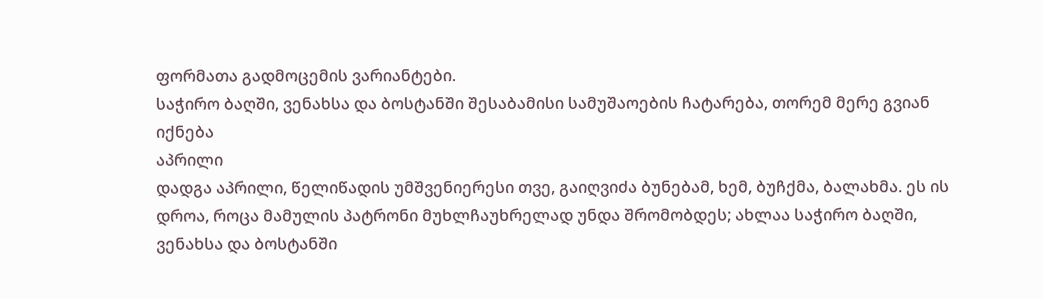ფორმათა გადმოცემის ვარიანტები.
საჭირო ბაღში, ვენახსა და ბოსტანში შესაბამისი სამუშაოების ჩატარება, თორემ მერე გვიან იქნება
აპრილი
დადგა აპრილი, წელიწადის უმშვენიერესი თვე, გაიღვიძა ბუნებამ, ხემ, ბუჩქმა, ბალახმა. ეს ის დროა, როცა მამულის პატრონი მუხლჩაუხრელად უნდა შრომობდეს; ახლაა საჭირო ბაღში, ვენახსა და ბოსტანში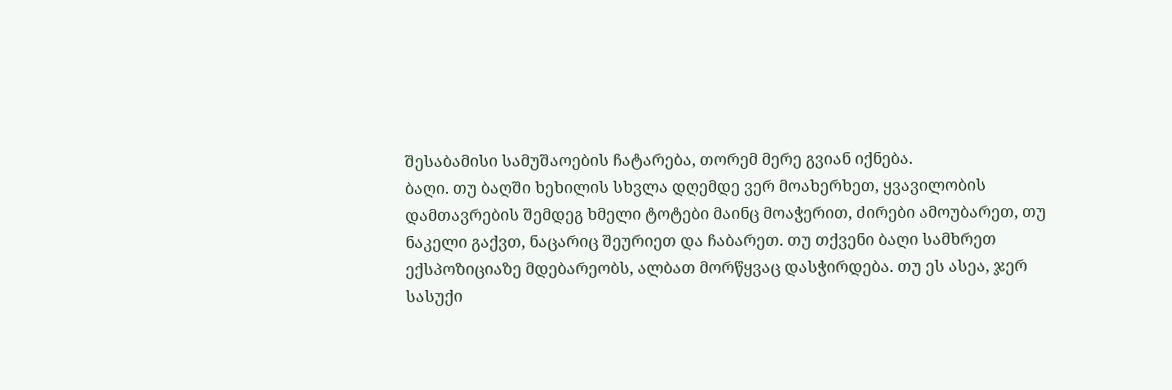შესაბამისი სამუშაოების ჩატარება, თორემ მერე გვიან იქნება.
ბაღი. თუ ბაღში ხეხილის სხვლა დღემდე ვერ მოახერხეთ, ყვავილობის დამთავრების შემდეგ ხმელი ტოტები მაინც მოაჭერით, ძირები ამოუბარეთ, თუ ნაკელი გაქვთ, ნაცარიც შეურიეთ და ჩაბარეთ. თუ თქვენი ბაღი სამხრეთ ექსპოზიციაზე მდებარეობს, ალბათ მორწყვაც დასჭირდება. თუ ეს ასეა, ჯერ სასუქი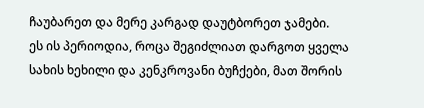ჩაუბარეთ და მერე კარგად დაუტბორეთ ჯამები.
ეს ის პერიოდია, როცა შეგიძლიათ დარგოთ ყველა სახის ხეხილი და კენკროვანი ბუჩქები, მათ შორის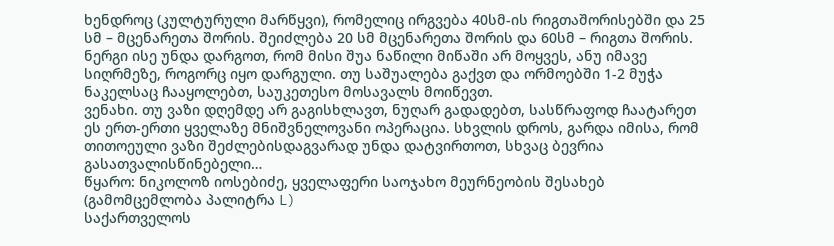ხენდროც (კულტურული მარწყვი), რომელიც ირგვება 40სმ-ის რიგთაშორისებში და 25 სმ – მცენარეთა შორის. შეიძლება 20 სმ მცენარეთა შორის და 60სმ – რიგთა შორის. ნერგი ისე უნდა დარგოთ, რომ მისი შუა ნაწილი მიწაში არ მოყვეს, ანუ იმავე სიღრმეზე, როგორც იყო დარგული. თუ საშუალება გაქვთ და ორმოებში 1-2 მუჭა ნაკელსაც ჩააყოლებთ, საუკეთესო მოსავალს მოიწევთ.
ვენახი. თუ ვაზი დღემდე არ გაგისხლავთ, ნუღარ გადადებთ, სასწრაფოდ ჩაატარეთ ეს ერთ-ერთი ყველაზე მნიშვნელოვანი ოპერაცია. სხვლის დროს, გარდა იმისა, რომ თითოეული ვაზი შეძლებისდაგვარად უნდა დატვირთოთ, სხვაც ბევრია გასათვალისწინებელი…
წყარო: ნიკოლოზ იოსებიძე, ყველაფერი საოჯახო მეურნეობის შესახებ (გამომცემლობა პალიტრა L)
საქართველოს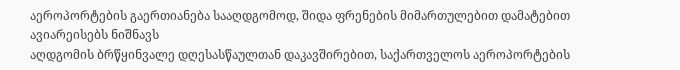აეროპორტების გაერთიანება სააღდგომოდ, შიდა ფრენების მიმართულებით დამატებით ავიარეისებს ნიშნავს
აღდგომის ბრწყინვალე დღესასწაულთან დაკავშირებით, საქართველოს აეროპორტების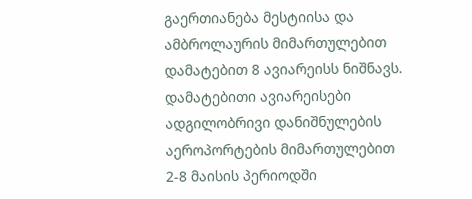გაერთიანება მესტიისა და ამბროლაურის მიმართულებით დამატებით 8 ავიარეისს ნიშნავს. დამატებითი ავიარეისები ადგილობრივი დანიშნულების აეროპორტების მიმართულებით 2-8 მაისის პერიოდში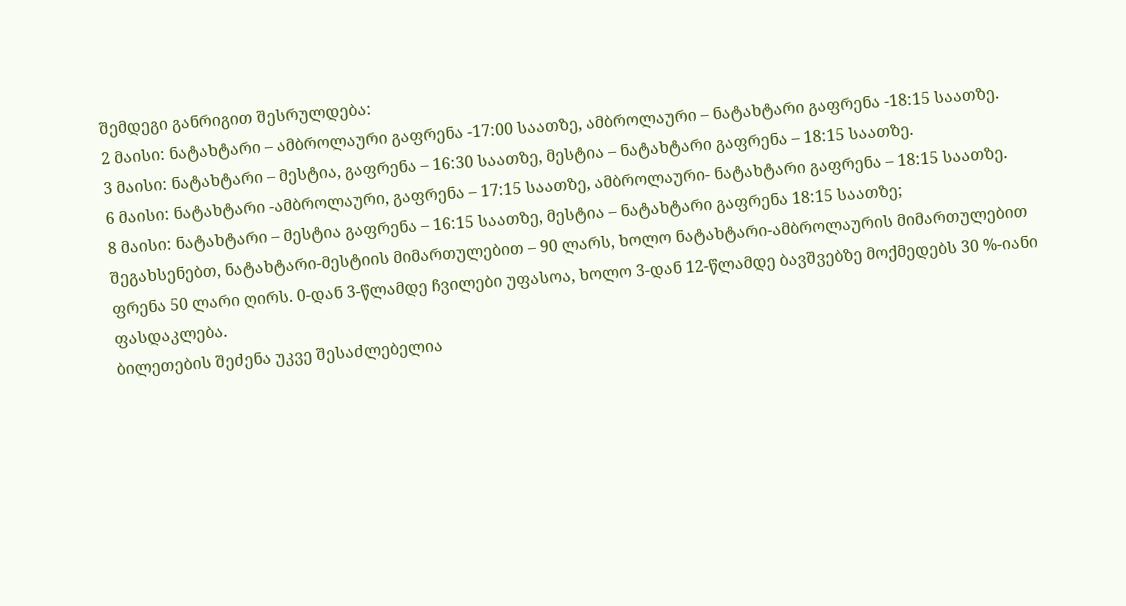შემდეგი განრიგით შესრულდება:
2 მაისი: ნატახტარი – ამბროლაური გაფრენა -17:00 საათზე, ამბროლაური – ნატახტარი გაფრენა -18:15 საათზე.
3 მაისი: ნატახტარი – მესტია, გაფრენა – 16:30 საათზე, მესტია – ნატახტარი გაფრენა – 18:15 საათზე.
6 მაისი: ნატახტარი -ამბროლაური, გაფრენა – 17:15 საათზე, ამბროლაური- ნატახტარი გაფრენა – 18:15 საათზე.
8 მაისი: ნატახტარი – მესტია გაფრენა – 16:15 საათზე, მესტია – ნატახტარი გაფრენა 18:15 საათზე;
შეგახსენებთ, ნატახტარი-მესტიის მიმართულებით – 90 ლარს, ხოლო ნატახტარი-ამბროლაურის მიმართულებით ფრენა 50 ლარი ღირს. 0-დან 3-წლამდე ჩვილები უფასოა, ხოლო 3-დან 12-წლამდე ბავშვებზე მოქმედებს 30 %-იანი ფასდაკლება.
ბილეთების შეძენა უკვე შესაძლებელია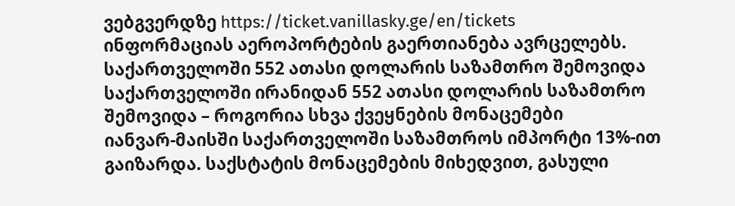ვებგვერდზე https://ticket.vanillasky.ge/en/tickets
ინფორმაციას აეროპორტების გაერთიანება ავრცელებს.
საქართველოში 552 ათასი დოლარის საზამთრო შემოვიდა
საქართველოში ირანიდან 552 ათასი დოლარის საზამთრო შემოვიდა – როგორია სხვა ქვეყნების მონაცემები
იანვარ-მაისში საქართველოში საზამთროს იმპორტი 13%-ით გაიზარდა. საქსტატის მონაცემების მიხედვით, გასული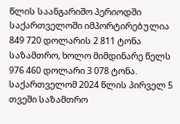წლის საანგარიშო პერიოდში საქართველოში იმპორტირებულია 849 720 დოლარის 2 811 ტონა საზამთრო, ხოლო მიმდინარე წელს 976 460 დოლარი 3 078 ტონა.
საქართველომ 2024 წლის პირველ 5 თვეში საზამთრო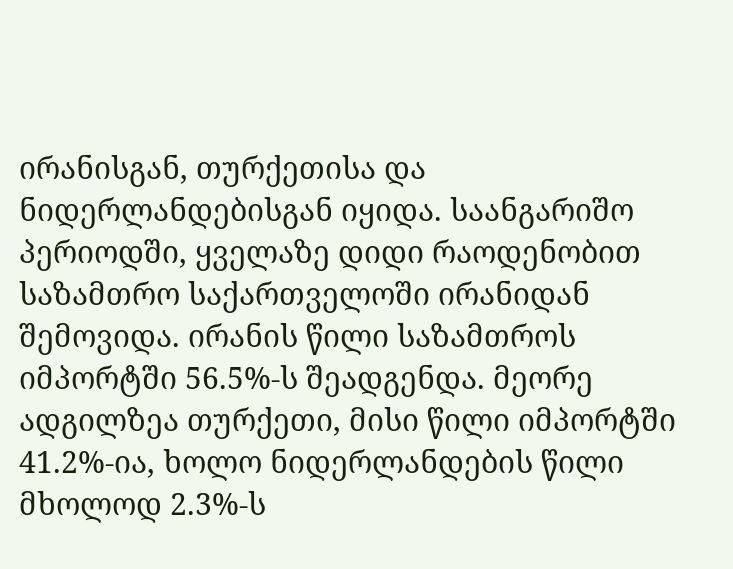ირანისგან, თურქეთისა და ნიდერლანდებისგან იყიდა. საანგარიშო პერიოდში, ყველაზე დიდი რაოდენობით საზამთრო საქართველოში ირანიდან შემოვიდა. ირანის წილი საზამთროს იმპორტში 56.5%-ს შეადგენდა. მეორე ადგილზეა თურქეთი, მისი წილი იმპორტში 41.2%-ია, ხოლო ნიდერლანდების წილი მხოლოდ 2.3%-ს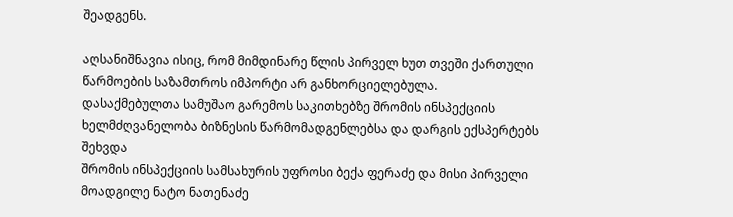შეადგენს.

აღსანიშნავია ისიც, რომ მიმდინარე წლის პირველ ხუთ თვეში ქართული წარმოების საზამთროს იმპორტი არ განხორციელებულა.
დასაქმებულთა სამუშაო გარემოს საკითხებზე შრომის ინსპექციის ხელმძღვანელობა ბიზნესის წარმომადგენლებსა და დარგის ექსპერტებს შეხვდა
შრომის ინსპექციის სამსახურის უფროსი ბექა ფერაძე და მისი პირველი მოადგილე ნატო ნათენაძე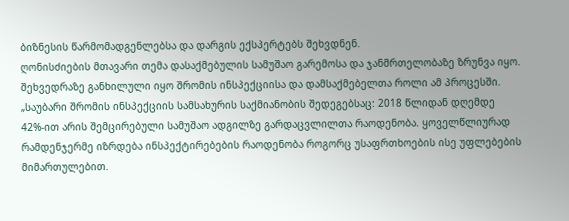ბიზნესის წარმომადგენლებსა და დარგის ექსპერტებს შეხვდნენ.
ღონისძიების მთავარი თემა დასაქმებულის სამუშაო გარემოსა და ჯანმრთელობაზე ზრუნვა იყო. შეხვედრაზე განხილული იყო შრომის ინსპექციისა და დამსაქმებელთა როლი ამ პროცესში.
„საუბარი შრომის ინსპექციის სამსახურის საქმიანობის შედეგებსაც: 2018 წლიდან დღემდე 42%-ით არის შემცირებული სამუშაო ადგილზე გარდაცვლილთა რაოდენობა. ყოველწლიურად რამდენჯერმე იზრდება ინსპექტირებების რაოდენობა როგორც უსაფრთხოების ისე უფლებების მიმართულებით.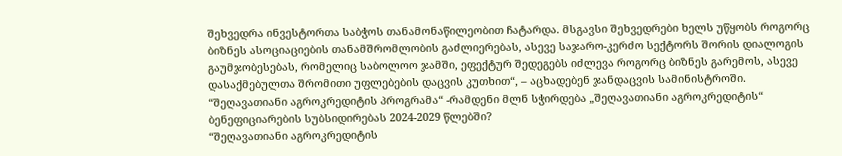შეხვედრა ინვესტორთა საბჭოს თანამონაწილეობით ჩატარდა. მსგავსი შეხვედრები ხელს უწყობს როგორც ბიზნეს ასოციაციების თანამშრომლობის გაძლიერებას, ასევე საჯარო-კერძო სექტორს შორის დიალოგის გაუმჯობესებას, რომელიც საბოლოო ჯამში, ეფექტურ შედეგებს იძლევა როგორც ბიზნეს გარემოს, ასევე დასაქმებულთა შრომითი უფლებების დაცვის კუთხით“, – აცხადებენ ჯანდაცვის სამინისტროში.
“შეღავათიანი აგროკრედიტის პროგრამა“ -რამდენი მლნ სჭირდება „შეღავათიანი აგროკრედიტის“ ბენეფიციარების სუბსიდირებას 2024-2029 წლებში?
“შეღავათიანი აგროკრედიტის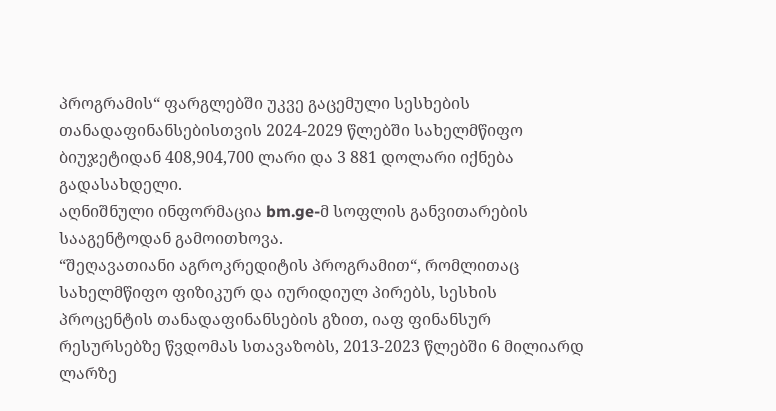პროგრამის“ ფარგლებში უკვე გაცემული სესხების თანადაფინანსებისთვის 2024-2029 წლებში სახელმწიფო ბიუჯეტიდან 408,904,700 ლარი და 3 881 დოლარი იქნება გადასახდელი.
აღნიშნული ინფორმაცია bm.ge-მ სოფლის განვითარების სააგენტოდან გამოითხოვა.
“შეღავათიანი აგროკრედიტის პროგრამით“, რომლითაც სახელმწიფო ფიზიკურ და იურიდიულ პირებს, სესხის პროცენტის თანადაფინანსების გზით, იაფ ფინანსურ რესურსებზე წვდომას სთავაზობს, 2013-2023 წლებში 6 მილიარდ ლარზე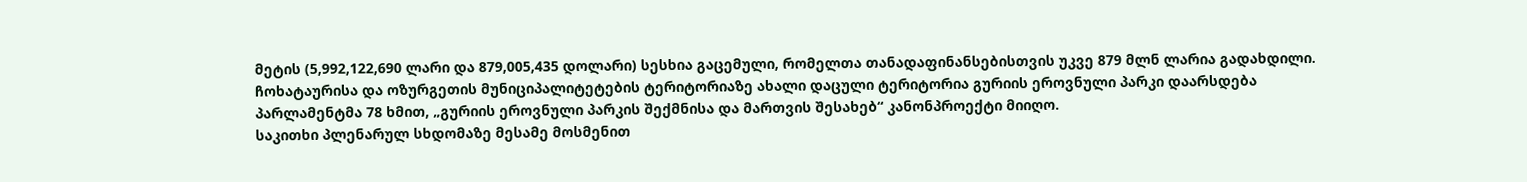მეტის (5,992,122,690 ლარი და 879,005,435 დოლარი) სესხია გაცემული, რომელთა თანადაფინანსებისთვის უკვე 879 მლნ ლარია გადახდილი.
ჩოხატაურისა და ოზურგეთის მუნიციპალიტეტების ტერიტორიაზე ახალი დაცული ტერიტორია გურიის ეროვნული პარკი დაარსდება
პარლამენტმა 78 ხმით, „გურიის ეროვნული პარკის შექმნისა და მართვის შესახებ“ კანონპროექტი მიიღო.
საკითხი პლენარულ სხდომაზე მესამე მოსმენით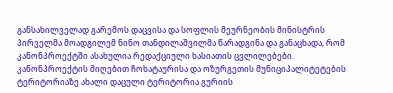განსახილველად გარემოს დაცვისა და სოფლის მეურნეობის მინისტრის პირველმა მოადგილემ ნინო თანდილაშვილმა წარადგინა და განაცხადა, რომ კანონპროექტში ასახულია რედაქციული ხასიათის ცვლილებები.
კანონპროექტის მიღებით ჩოხატაურისა და ოზურგეთის მუნიციპალიტეტების ტერიტორიაზე ახალი დაცული ტერიტორია გურიის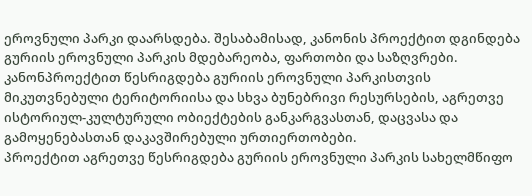ეროვნული პარკი დაარსდება. შესაბამისად, კანონის პროექტით დგინდება გურიის ეროვნული პარკის მდებარეობა, ფართობი და საზღვრები.
კანონპროექტით წესრიგდება გურიის ეროვნული პარკისთვის მიკუთვნებული ტერიტორიისა და სხვა ბუნებრივი რესურსების, აგრეთვე ისტორიულ-კულტურული ობიექტების განკარგვასთან, დაცვასა და გამოყენებასთან დაკავშირებული ურთიერთობები.
პროექტით აგრეთვე წესრიგდება გურიის ეროვნული პარკის სახელმწიფო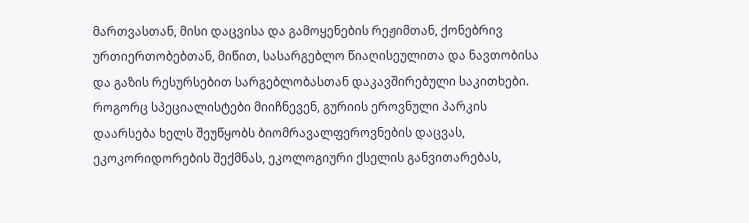მართვასთან, მისი დაცვისა და გამოყენების რეჟიმთან, ქონებრივ ურთიერთობებთან, მიწით, სასარგებლო წიაღისეულითა და ნავთობისა და გაზის რესურსებით სარგებლობასთან დაკავშირებული საკითხები.
როგორც სპეციალისტები მიიჩნევენ, გურიის ეროვნული პარკის დაარსება ხელს შეუწყობს ბიომრავალფეროვნების დაცვას, ეკოკორიდორების შექმნას, ეკოლოგიური ქსელის განვითარებას,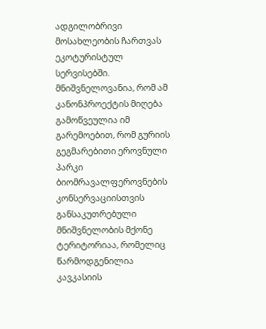ადგილობრივი მოსახლეობის ჩართვას ეკოტურისტულ სერვისებში. მნიშვნელოვანია, რომ ამ კანონპროექტის მიღება გამოწვეულია იმ გარემოებით, რომ გურიის გეგმარებითი ეროვნული პარკი ბიომრავალფეროვნების კონსერვაციისთვის განსაკუთრებული მნიშვნელობის მქონე ტერიტორიაა, რომელიც წარმოდგენილია კავკასიის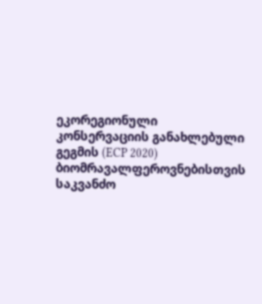ეკორეგიონული კონსერვაციის განახლებული გეგმის (ECP 2020) ბიომრავალფეროვნებისთვის საკვანძო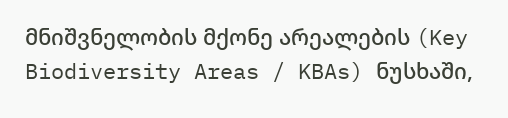მნიშვნელობის მქონე არეალების (Key Biodiversity Areas / KBAs) ნუსხაში,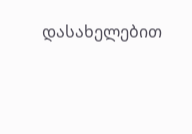დასახელებით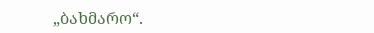„ბახმარო“.